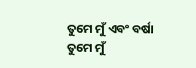ତୁମେ ମୁଁ ଏବଂ ବର୍ଷା
ତୁମେ ମୁଁ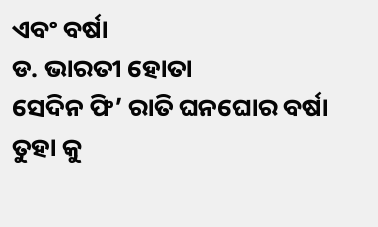ଏବଂ ବର୍ଷା
ଡ. ଭାରତୀ ହୋତା
ସେଦିନ ଫି’ ରାତି ଘନଘୋର ବର୍ଷା
ତୁହା କୁ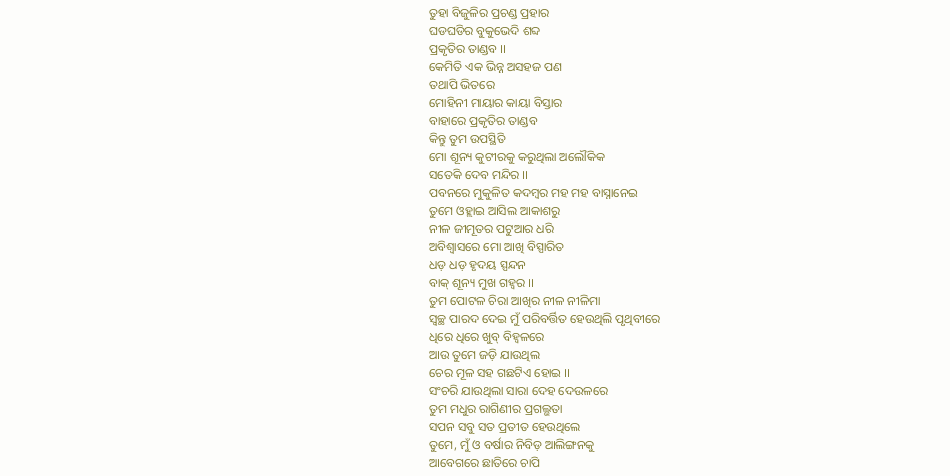ତୁହା ବିଜୁଳିର ପ୍ରଚଣ୍ଡ ପ୍ରହାର
ଘଡଘଡିର ବୁକୁଭେଦି ଶବ୍ଦ
ପ୍ରକୃତିର ତାଣ୍ଡବ ।।
କେମିତି ଏକ ଭିନ୍ନ ଅସହଜ ପଣ
ତଥାପି ଭିତରେ
ମୋହିନୀ ମାୟାର କାୟା ବିସ୍ତାର
ବାହାରେ ପ୍ରକୃତିର ତାଣ୍ଡବ
କିନ୍ତୁ ତୁମ ଉପସ୍ଥିତି
ମୋ ଶୂନ୍ୟ କୁଟୀରକୁ କରୁଥିଲା ଅଲୌକିକ
ସତେକି ଦେବ ମନ୍ଦିର ।।
ପବନରେ ମୁକୁଳିତ କଦମ୍ବର ମହ ମହ ବାସ୍ନାନେଇ
ତୁମେ ଓହ୍ଲାଇ ଆସିଲ ଆକାଶରୁ
ନୀଳ ଜୀମୂତର ପଟୁଆର ଧରି
ଅବିଶ୍ବାସରେ ମୋ ଆଖି ବିସ୍ପାରିତ
ଧଡ଼ ଧଡ଼ ହୃଦୟ ସ୍ପନ୍ଦନ
ବାକ୍ ଶୂନ୍ୟ ମୁଖ ଗହ୍ଵର ।।
ତୁମ ପୋଟଳ ଚିରା ଆଖିର ନୀଳ ନୀଳିମା
ସ୍ବଚ୍ଛ ପାରଦ ଦେଇ ମୁଁ ପରିବର୍ତ୍ତିତ ହେଉଥିଲି ପୃଥିବୀରେ
ଧିରେ ଧିରେ ଖୁବ୍ ବିହ୍ବଳରେ
ଆଉ ତୁମେ ଜଡ଼ି ଯାଉଥିଲ
ଚେର ମୂଳ ସହ ଗଛଟିଏ ହୋଇ ।।
ସଂଚରି ଯାଉଥିଲା ସାରା ଦେହ ଦେଉଳରେ
ତୁମ ମଧୁର ରାଗିଣୀର ପ୍ରଗଲ୍ଭତା
ସପନ ସବୁ ସତ ପ୍ରତୀତ ହେଉଥିଲେ
ତୁମେ, ମୁଁ ଓ ବର୍ଷାର ନିବିଡ଼ ଆଲିଙ୍ଗନକୁ
ଆବେଗରେ ଛାତିରେ ଚାପି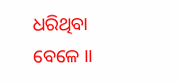ଧରିଥିବା ବେଳେ ।।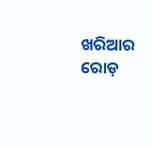ଖରିଆର ରୋଡ଼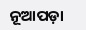ନୂଆପଡ଼ା